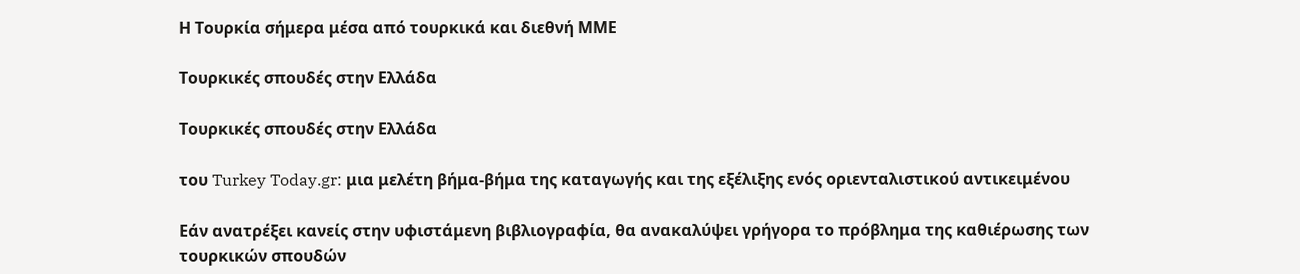Η Τουρκία σήμερα μέσα από τουρκικά και διεθνή ΜΜΕ

Τουρκικές σπουδές στην Ελλάδα

Τουρκικές σπουδές στην Ελλάδα

του Turkey Today.gr: μια μελέτη βήμα-βήμα της καταγωγής και της εξέλιξης ενός οριενταλιστικού αντικειμένου

Εάν ανατρέξει κανείς στην υφιστάμενη βιβλιογραφία, θα ανακαλύψει γρήγορα το πρόβλημα της καθιέρωσης των τουρκικών σπουδών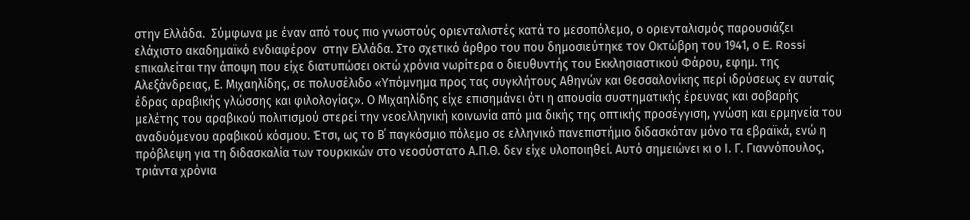στην Ελλάδα.  Σύμφωνα με έναν από τους πιο γνωστούς οριενταλιστές κατά το μεσοπόλεμο, ο οριενταλισμός παρουσιάζει ελάχιστο ακαδημαϊκό ενδιαφέρον  στην Ελλάδα. Στο σχετικό άρθρο του που δημοσιεύτηκε τον Οκτώβρη του 1941, ο E. Rossi επικαλείται την άποψη που είχε διατυπώσει οκτώ χρόνια νωρίτερα ο διευθυντής του Εκκλησιαστικού Φάρου, εφημ. της Αλεξάνδρειας, Ε. Μιχαηλίδης, σε πολυσέλιδο «Υπόμνημα προς τας συγκλήτους Αθηνών και Θεσσαλονίκης περί ιδρύσεως εν αυταίς έδρας αραβικής γλώσσης και φιλολογίας». Ο Μιχαηλίδης είχε επισημάνει ότι η απουσία συστηματικής έρευνας και σοβαρής μελέτης του αραβικού πολιτισμού στερεί την νεοελληνική κοινωνία από μια δικής της οπτικής προσέγγιση, γνώση και ερμηνεία του αναδυόμενου αραβικού κόσμου. Έτσι, ως το Β΄ παγκόσμιο πόλεμο σε ελληνικό πανεπιστήμιο διδασκόταν μόνο τα εβραϊκά, ενώ η πρόβλεψη για τη διδασκαλία των τουρκικών στο νεοσύστατο Α.Π.Θ. δεν είχε υλοποιηθεί. Αυτό σημειώνει κι ο Ι. Γ. Γιαννόπουλος, τριάντα χρόνια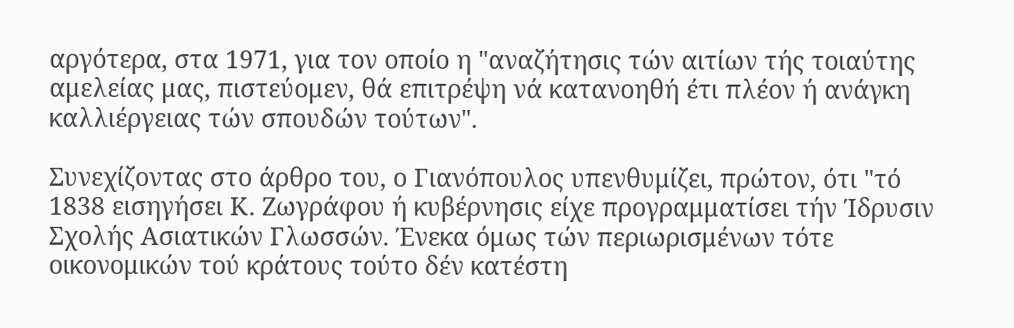αργότερα, στα 1971, για τον οποίο η "αναζήτησις τών αιτίων τής τοιαύτης αμελείας μας, πιστεύομεν, θά επιτρέψη νά κατανοηθή έτι πλέον ή ανάγκη καλλιέργειας τών σπουδών τούτων".

Συνεχίζοντας στο άρθρο του, ο Γιανόπουλος υπενθυμίζει, πρώτον, ότι "τό 1838 εισηγήσει Κ. Ζωγράφου ή κυβέρνησις είχε προγραμματίσει τήν Ίδρυσιν Σχολής Ασιατικών Γλωσσών. Ένεκα όμως τών περιωρισμένων τότε οικονομικών τού κράτους τούτο δέν κατέστη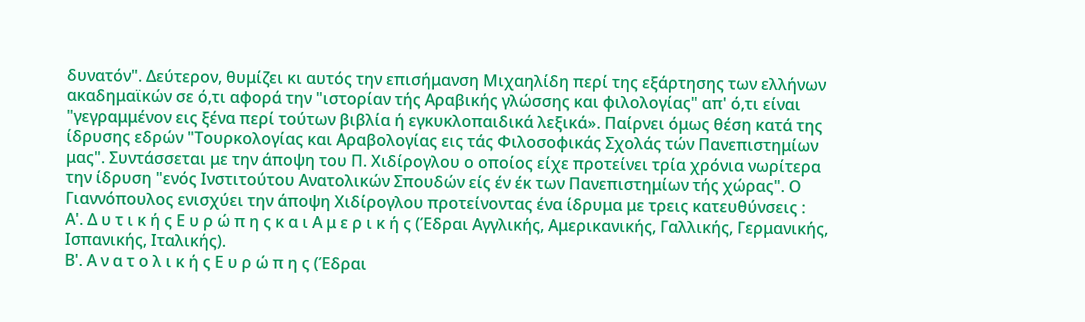δυνατόν". Δεύτερον, θυμίζει κι αυτός την επισήμανση Μιχαηλίδη περί της εξάρτησης των ελλήνων ακαδημαϊκών σε ό,τι αφορά την "ιστορίαν τής Αραβικής γλώσσης και φιλολογίας" απ' ό,τι είναι "γεγραμμένον εις ξένα περί τούτων βιβλία ή εγκυκλοπαιδικά λεξικά». Παίρνει όμως θέση κατά της ίδρυσης εδρών "Τουρκολογίας και Αραβολογίας εις τάς Φιλοσοφικάς Σχολάς τών Πανεπιστημίων μας". Συντάσσεται με την άποψη του Π. Χιδίρογλου ο οποίος είχε προτείνει τρία χρόνια νωρίτερα την ίδρυση "ενός Ινστιτούτου Ανατολικών Σπουδών είς έν έκ των Πανεπιστημίων τής χώρας". Ο Γιαννόπουλος ενισχύει την άποψη Χιδίρογλου προτείνοντας ένα ίδρυμα με τρεις κατευθύνσεις :
Α'. Δ υ τ ι κ ή ς Ε υ ρ ώ π η ς κ α ι Α μ ε ρ ι κ ή ς (Έδραι Αγγλικής, Αμερικανικής, Γαλλικής, Γερμανικής, Ισπανικής, Ιταλικής).
Β'. Α ν α τ ο λ ι κ ή ς Ε υ ρ ώ π η ς (Έδραι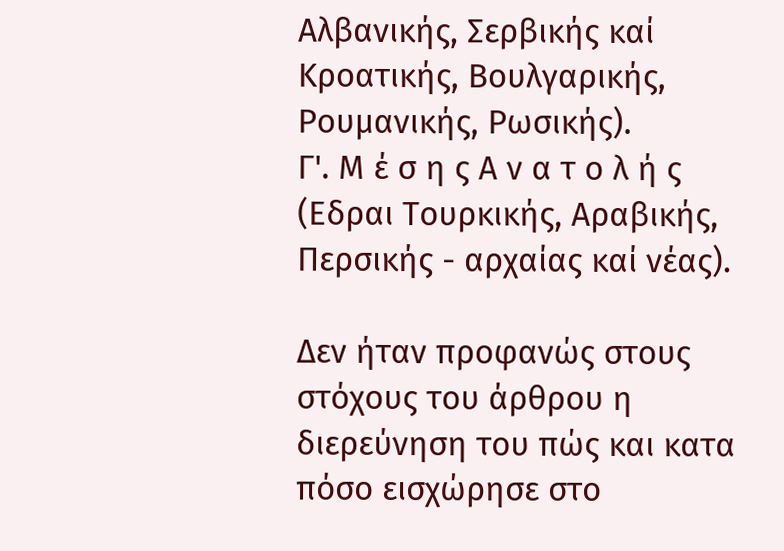Αλβανικής, Σερβικής καί Κροατικής, Βουλγαρικής, Ρουμανικής, Ρωσικής).
Γ'. Μ έ σ η ς Α ν α τ ο λ ή ς (Εδραι Τουρκικής, Αραβικής, Περσικής - αρχαίας καί νέας).

Δεν ήταν προφανώς στους στόχους του άρθρου η διερεύνηση του πώς και κατα πόσο εισχώρησε στο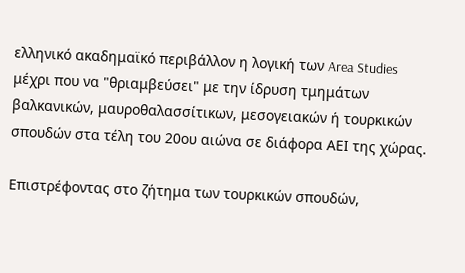ελληνικό ακαδημαϊκό περιβάλλον η λογική των Area Studies μέχρι που να "θριαμβεύσει" με την ίδρυση τμημάτων βαλκανικών, μαυροθαλασσίτικων, μεσογειακών ή τουρκικών σπουδών στα τέλη του 20ου αιώνα σε διάφορα ΑΕΙ της χώρας.

Επιστρέφοντας στο ζήτημα των τουρκικών σπουδών,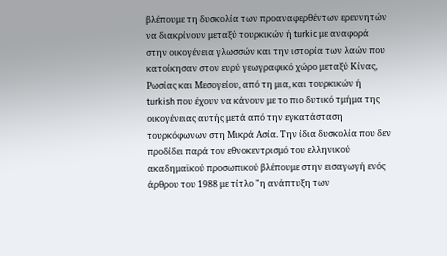βλέπουμε τη δυσκολία των προαναφερθέντων ερευνητών να διακρίνουν μεταξύ τουρκικών ή turkic με αναφορά στην οικογένεια γλωσσών και την ιστορία των λαών που κατοίκησαν στον ευρύ γεωγραφικό χώρο μεταξύ Κίνας, Ρωσίας και Μεσογείου, από τη μια, και τουρκικών ή turkish που έχουν να κάνουν με το πιο δυτικό τμήμα της οικογένειας αυτής μετά από την εγκατάσταση τουρκόφωνων στη Μικρά Ασία. Την ίδια δυσκολία που δεν προδίδει παρά τον εθνοκεντρισμό του ελληνικού ακαδημαϊκού προσωπικού βλέπουμε στην εισαγωγή ενός άρθρου του 1988 με τίτλο "η ανάπτυξη των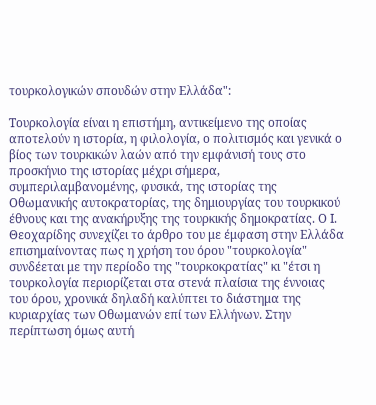τουρκολογικών σπουδών στην Ελλάδα":

Τουρκολογία είναι η επιστήμη, αντικείμενο της οποίας αποτελούν η ιστορία, η φιλολογία, ο πολιτισμός και γενικά ο βίος των τουρκικών λαών από την εμφάνισή τους στο προσκήνιο της ιστορίας μέχρι σήμερα, συμπεριλαμβανομένης, φυσικά, της ιστορίας της Οθωμανικής αυτοκρατορίας, της δημιουργίας του τουρκικού έθνους και της ανακήρυξης της τουρκικής δημοκρατίας. Ο Ι. Θεοχαρίδης συνεχίζει το άρθρο του με έμφαση στην Ελλάδα επισημαίνοντας πως η χρήση του όρου "τουρκολογία" συνδέεται με την περίοδο της "τουρκοκρατίας" κι "έτσι η τουρκολογία περιορίζεται στα στενά πλαίσια της έννοιας του όρου, χρονικά δηλαδή καλύπτει το διάστημα της κυριαρχίας των Οθωμανών επί των Ελλήνων. Στην περίπτωση όμως αυτή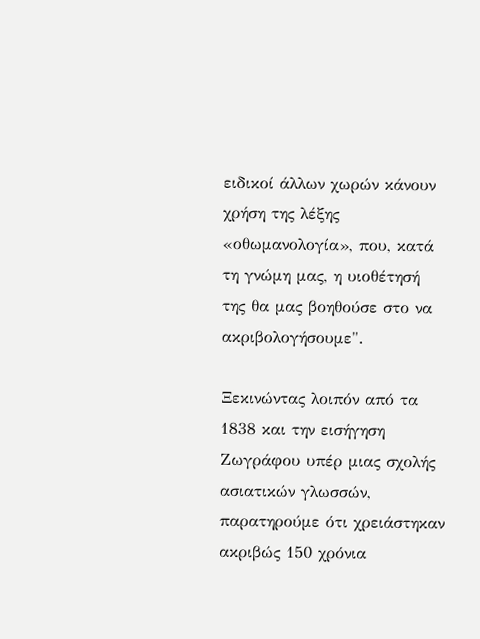ειδικοί άλλων χωρών κάνουν χρήση της λέξης «οθωμανολογία», που, κατά τη γνώμη μας, η υιοθέτησή της θα μας βοηθούσε στο να ακριβολογήσουμε".

Ξεκινώντας λοιπόν από τα 1838 και την εισήγηση Ζωγράφου υπέρ μιας σχολής ασιατικών γλωσσών, παρατηρούμε ότι χρειάστηκαν ακριβώς 150 χρόνια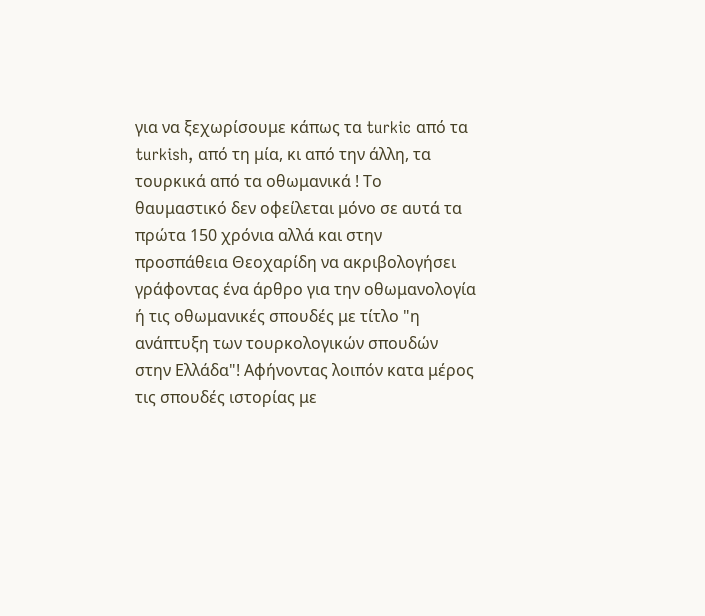για να ξεχωρίσουμε κάπως τα turkic από τα turkish, από τη μία, κι από την άλλη, τα τουρκικά από τα οθωμανικά ! Το θαυμαστικό δεν οφείλεται μόνο σε αυτά τα πρώτα 150 χρόνια αλλά και στην προσπάθεια Θεοχαρίδη να ακριβολογήσει γράφοντας ένα άρθρο για την οθωμανολογία ή τις οθωμανικές σπουδές με τίτλο "η ανάπτυξη των τουρκολογικών σπουδών στην Ελλάδα"! Αφήνοντας λοιπόν κατα μέρος τις σπουδές ιστορίας με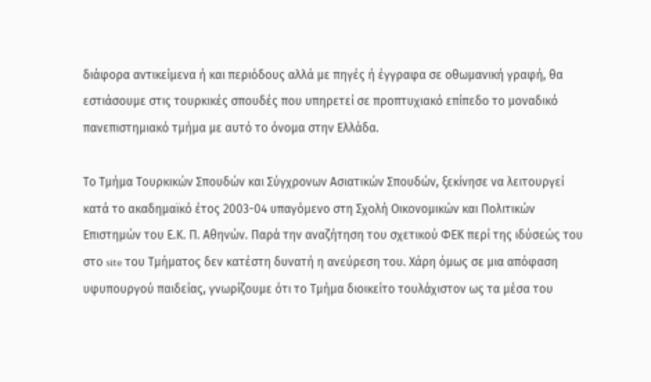διάφορα αντικείμενα ή και περιόδους αλλά με πηγές ή έγγραφα σε οθωμανική γραφή, θα εστιάσουμε στις τουρκικές σπουδές που υπηρετεί σε προπτυχιακό επίπεδο το μοναδικό πανεπιστημιακό τμήμα με αυτό το όνομα στην Ελλάδα.

Το Τμήμα Τουρκικών Σπουδών και Σύγχρονων Ασιατικών Σπουδών, ξεκίνησε να λειτουργεί κατά το ακαδημαϊκό έτος 2003-04 υπαγόμενο στη Σχολή Οικονομικών και Πολιτικών Επιστημών του Ε.Κ. Π. Αθηνών. Παρά την αναζήτηση του σχετικού ΦΕΚ περί της ιδύσεώς του στο site του Τμήματος δεν κατέστη δυνατή η ανεύρεση του. Χάρη όμως σε μια απόφαση υφυπουργού παιδείας, γνωρίζουμε ότι το Τμήμα διοικείτο τουλάχιστον ως τα μέσα του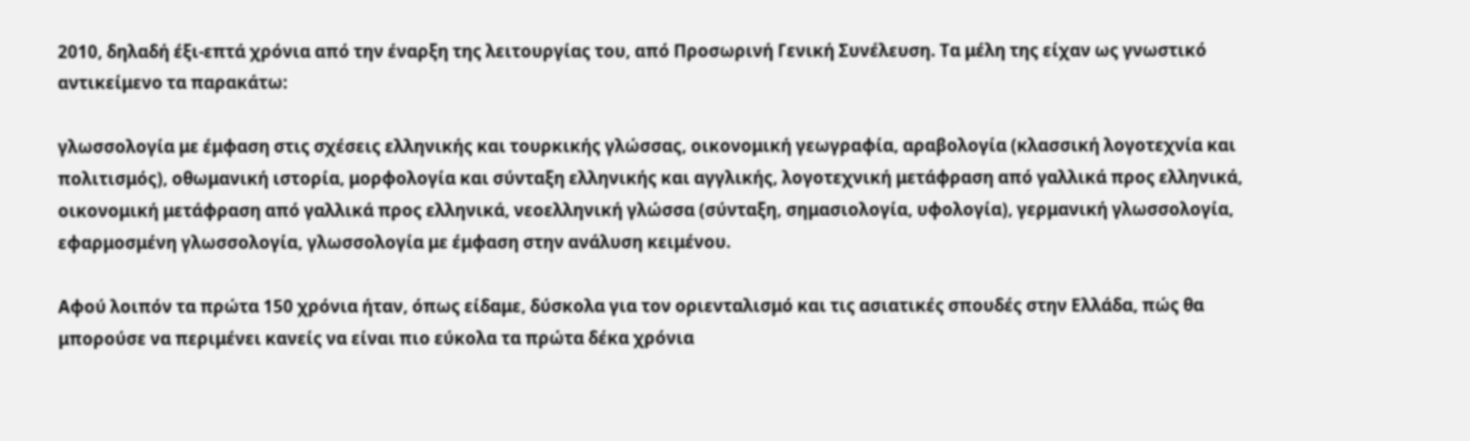2010, δηλαδή έξι-επτά χρόνια από την έναρξη της λειτουργίας του, από Προσωρινή Γενική Συνέλευση. Τα μέλη της είχαν ως γνωστικό αντικείμενο τα παρακάτω:

γλωσσολογία με έμφαση στις σχέσεις ελληνικής και τουρκικής γλώσσας, οικονομική γεωγραφία, αραβολογία (κλασσική λογοτεχνία και πολιτισμός), οθωμανική ιστορία, μορφολογία και σύνταξη ελληνικής και αγγλικής, λογοτεχνική μετάφραση από γαλλικά προς ελληνικά, οικονομική μετάφραση από γαλλικά προς ελληνικά, νεοελληνική γλώσσα (σύνταξη, σημασιολογία, υφολογία), γερμανική γλωσσολογία, εφαρμοσμένη γλωσσολογία, γλωσσολογία με έμφαση στην ανάλυση κειμένου.

Αφού λοιπόν τα πρώτα 150 χρόνια ήταν, όπως είδαμε, δύσκολα για τον οριενταλισμό και τις ασιατικές σπουδές στην Ελλάδα, πώς θα μπορούσε να περιμένει κανείς να είναι πιο εύκολα τα πρώτα δέκα χρόνια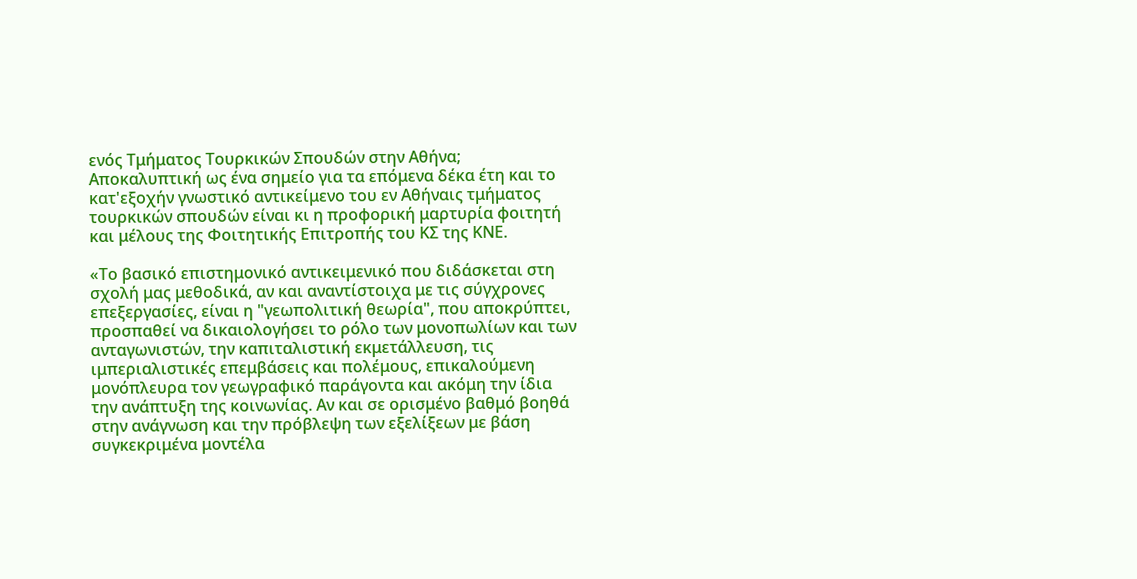ενός Τμήματος Τουρκικών Σπουδών στην Αθήνα; Αποκαλυπτική ως ένα σημείο για τα επόμενα δέκα έτη και το κατ'εξοχήν γνωστικό αντικείμενο του εν Αθήναις τμήματος τουρκικών σπουδών είναι κι η προφορική μαρτυρία φοιτητή και μέλους της Φοιτητικής Επιτροπής του ΚΣ της ΚΝΕ.

«Το βασικό επιστημονικό αντικειμενικό που διδάσκεται στη σχολή μας μεθοδικά, αν και αναντίστοιχα με τις σύγχρονες επεξεργασίες, είναι η "γεωπολιτική θεωρία", που αποκρύπτει, προσπαθεί να δικαιολογήσει το ρόλο των μονοπωλίων και των ανταγωνιστών, την καπιταλιστική εκμετάλλευση, τις ιμπεριαλιστικές επεμβάσεις και πολέμους, επικαλούμενη μονόπλευρα τον γεωγραφικό παράγοντα και ακόμη την ίδια την ανάπτυξη της κοινωνίας. Αν και σε ορισμένο βαθμό βοηθά στην ανάγνωση και την πρόβλεψη των εξελίξεων με βάση συγκεκριμένα μοντέλα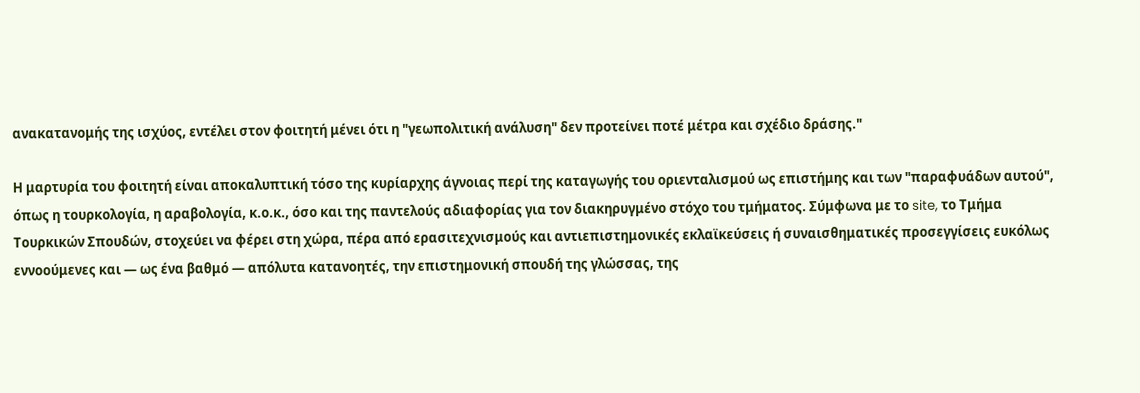ανακατανομής της ισχύος, εντέλει στον φοιτητή μένει ότι η "γεωπολιτική ανάλυση" δεν προτείνει ποτέ μέτρα και σχέδιο δράσης."

Η μαρτυρία του φοιτητή είναι αποκαλυπτική τόσο της κυρίαρχης άγνοιας περί της καταγωγής του οριενταλισμού ως επιστήμης και των "παραφυάδων αυτού", όπως η τουρκολογία, η αραβολογία, κ.ο.κ., όσο και της παντελούς αδιαφορίας για τον διακηρυγμένο στόχο του τμήματος. Σύμφωνα με το site, το Τμήμα Τουρκικών Σπουδών, στοχεύει να φέρει στη χώρα, πέρα από ερασιτεχνισμούς και αντιεπιστημονικές εκλαϊκεύσεις ή συναισθηματικές προσεγγίσεις ευκόλως εννοούμενες και — ως ένα βαθμό — απόλυτα κατανοητές, την επιστημονική σπουδή της γλώσσας, της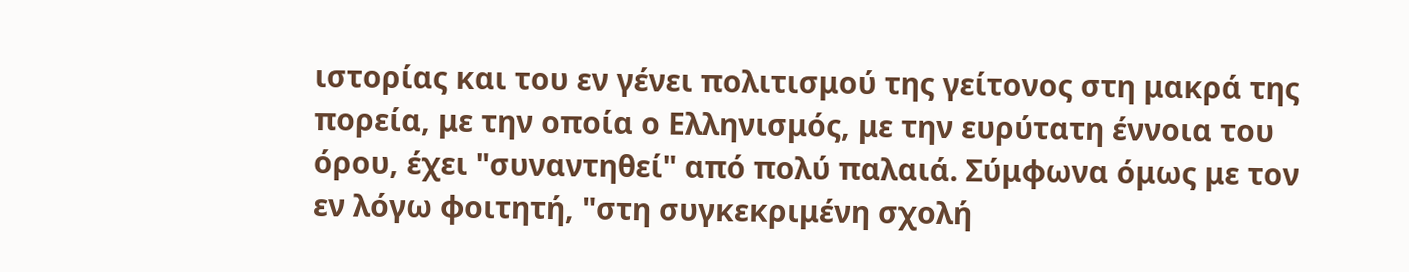ιστορίας και του εν γένει πολιτισμού της γείτονος στη μακρά της πορεία, με την οποία ο Ελληνισμός, με την ευρύτατη έννοια του όρου, έχει "συναντηθεί" από πολύ παλαιά. Σύμφωνα όμως με τον εν λόγω φοιτητή, "στη συγκεκριμένη σχολή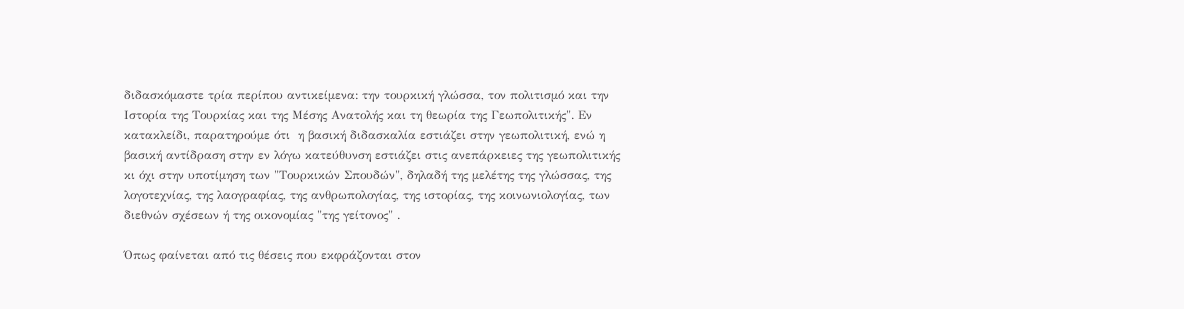διδασκόμαστε τρία περίπου αντικείμενα: την τουρκική γλώσσα, τον πολιτισμό και την Ιστορία της Τουρκίας και της Μέσης Ανατολής και τη θεωρία της Γεωπολιτικής". Εν κατακλείδι, παρατηρούμε ότι  η βασική διδασκαλία εστιάζει στην γεωπολιτική, ενώ η βασική αντίδραση στην εν λόγω κατεύθυνση εστιάζει στις ανεπάρκειες της γεωπολιτικής κι όχι στην υποτίμηση των "Τουρκικών Σπουδών", δηλαδή της μελέτης της γλώσσας, της λογοτεχνίας, της λαογραφίας, της ανθρωπολογίας, της ιστορίας, της κοινωνιολογίας, των διεθνών σχέσεων ή της οικονομίας "της γείτονος" .

Όπως φαίνεται από τις θέσεις που εκφράζονται στον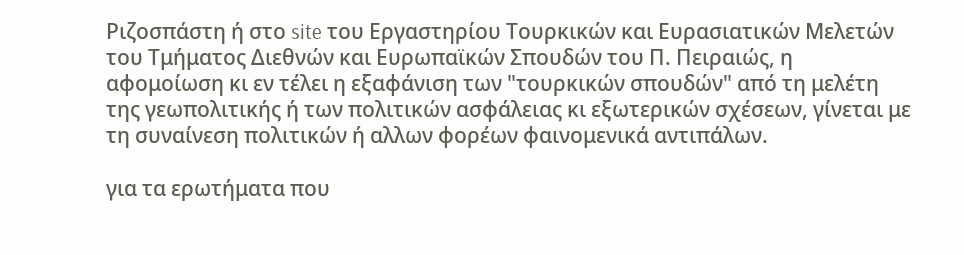Ριζοσπάστη ή στο site του Εργαστηρίου Τουρκικών και Ευρασιατικών Μελετών του Τμήματος Διεθνών και Ευρωπαϊκών Σπουδών του Π. Πειραιώς, η αφομοίωση κι εν τέλει η εξαφάνιση των "τουρκικών σπουδών" από τη μελέτη της γεωπολιτικής ή των πολιτικών ασφάλειας κι εξωτερικών σχέσεων, γίνεται με τη συναίνεση πολιτικών ή αλλων φορέων φαινομενικά αντιπάλων.

για τα ερωτήματα που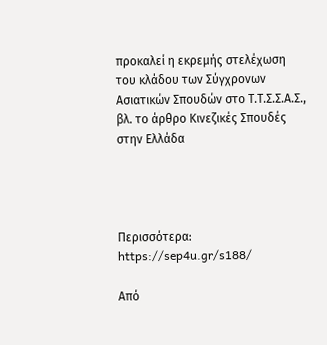προκαλεί η εκρεμής στελέχωση του κλάδου των Σύγχρονων Ασιατικών Σπουδών στο Τ.Τ.Σ.Σ.Α.Σ., βλ. το άρθρο Κινεζικές Σπουδές στην Ελλάδα




Περισσότερα: https://sep4u.gr/s188/

Από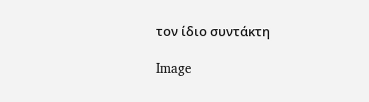τον ίδιο συντάκτη

Image